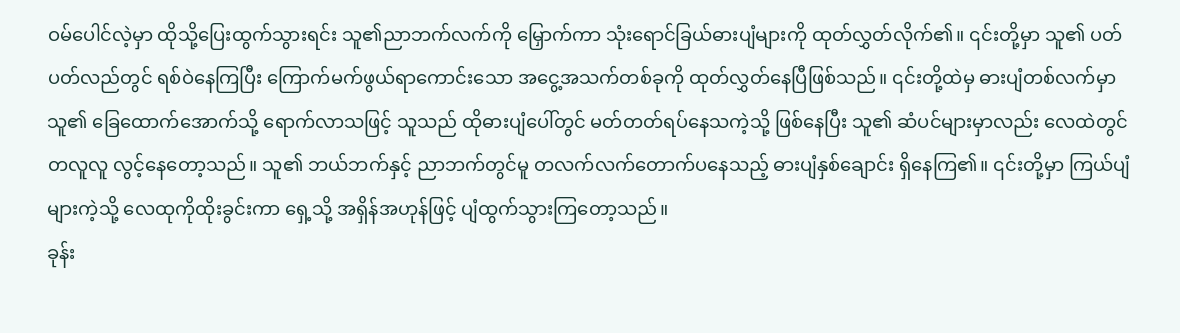ဝမ်ပေါင်လဲ့မှာ ထိုသို့ပြေးထွက်သွားရင်း သူ၏ညာဘက်လက်ကို မြှောက်ကာ သုံးရောင်ခြယ်ဓားပျံများကို ထုတ်လွှတ်လိုက်၏။ ၎င်းတို့မှာ သူ၏ ပတ်ပတ်လည်တွင် ရစ်ဝဲနေကြပြီး ကြောက်မက်ဖွယ်ရာကောင်းသော အငွေ့အသက်တစ်ခုကို ထုတ်လွှတ်နေပြီဖြစ်သည်။ ၎င်းတို့ထဲမှ ဓားပျံတစ်လက်မှာ သူ၏ ခြေထောက်အောက်သို့ ရောက်လာသဖြင့် သူသည် ထိုဓားပျံပေါ်တွင် မတ်တတ်ရပ်နေသကဲ့သို့ ဖြစ်နေပြီး သူ၏ ဆံပင်များမှာလည်း လေထဲတွင် တလူလူ လွင့်နေတော့သည်။ သူ၏ ဘယ်ဘက်နှင့် ညာဘက်တွင်မူ တလက်လက်တောက်ပနေသည့် ဓားပျံနှစ်ချောင်း ရှိနေကြ၏။ ၎င်းတို့မှာ ကြယ်ပျံများကဲ့သို့ လေထုကိုထိုးခွင်းကာ ရှေ့သို့ အရှိန်အဟုန်ဖြင့် ပျံထွက်သွားကြတော့သည်။
ခုန်း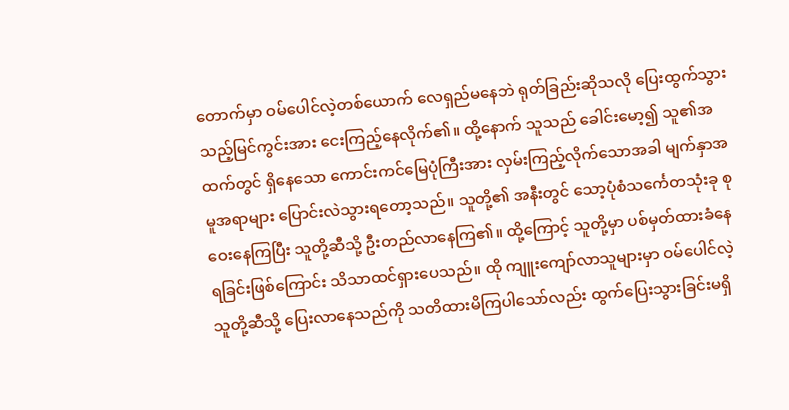တောက်မှာ ဝမ်ပေါင်လဲ့တစ်ယောက် လေရှည်မနေဘဲ ရုတ်ခြည်းဆိုသလို ပြေးထွက်သွားသည့်မြင်ကွင်းအား ငေးကြည့်နေလိုက်၏။ ထို့နောက် သူသည် ခေါင်းမော့၍ သူ၏အထက်တွင် ရှိနေသော ကောင်းကင်မြေပုံကြီးအား လှမ်းကြည့်လိုက်သောအခါ မျက်နှာအမူအရာများ ပြောင်းလဲသွားရတော့သည်။ သူတို့၏ အနီးတွင် သော့ပုံစံသင်္ကေတသုံးခု စုဝေးနေကြပြီး သူတို့ဆီသို့ ဦးတည်လာနေကြ၏။ ထို့ကြောင့် သူတို့မှာ ပစ်မှတ်ထားခံနေရခြင်းဖြစ်ကြောင်း သိသာထင်ရှားပေသည်။ ထို ကျူးကျော်လာသူများမှာ ဝမ်ပေါင်လဲ့ သူတို့ဆီသို့ ပြေးလာနေသည်ကို သတိထားမိကြပါသော်လည်း ထွက်ပြေးသွားခြင်းမရှိ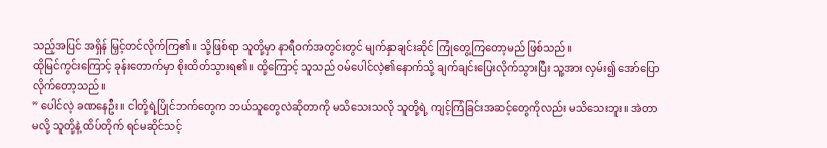သည့်အပြင် အရှိန် မြှင့်တင်လိုက်ကြ၏။ သို့ဖြစ်ရာ သူတို့မှာ နာရီဝက်အတွင်းတွင် မျက်နှာချင်းဆိုင် ကြုံတွေ့ကြတော့မည် ဖြစ်သည်။
ထိုမြင်ကွင်းကြောင့် ခုန်းတောက်မှာ စိုးထိတ်သွားရ၏။ ထို့ကြောင့် သူသည် ဝမ်ပေါင်လဲ့၏နောက်သို့ ချက်ချင်းပြေးလိုက်သွားပြီး သူ့အား လှမ်း၍ အော်ပြောလိုက်တော့သည်။
” ပေါင်လဲ့ ခဏနေဦး။ ငါတို့ရဲ့ပြိုင်ဘက်တွေက ဘယ်သူတွေလဲဆိုတာကို မသိသေးသလို သူတို့ရဲ့ ကျင့်ကြံခြင်းအဆင့်တွေကိုလည်း မသိသေးဘူး။ အဲတာမလို့ သူတို့နဲ့ ထိပ်တိုက် ရင်မဆိုင်သင့်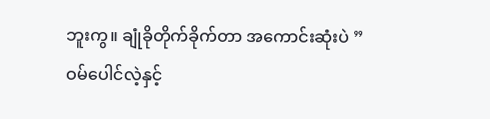ဘူးကွ။ ချုံခိုတိုက်ခိုက်တာ အကောင်းဆုံးပဲ ”
ဝမ်ပေါင်လဲ့နှင့်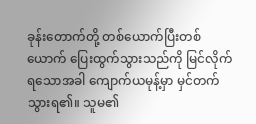ခုန်းတောက်တို့ တစ်ယောက်ပြီးတစ်ယောက် ပြေးထွက်သွားသည်ကို မြင်လိုက်ရသောအခါ ကျောက်ယမုန့်မှာ မှင်တက်သွားရ၏။ သူမ၏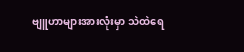ဗျူဟာများအားလုံးမှာ သဲထဲရေ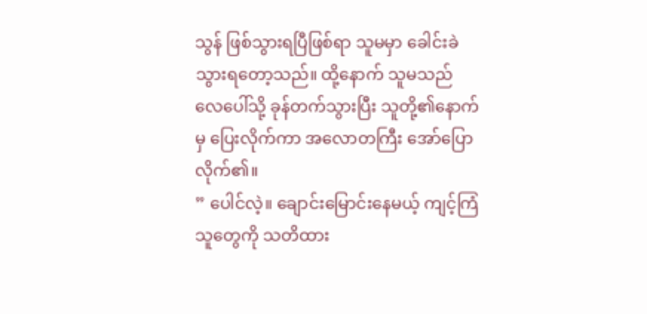သွန် ဖြစ်သွားရပြီဖြစ်ရာ သူမမှာ ခေါင်းခဲသွားရတော့သည်။ ထို့နောက် သူမသည် လေပေါ်သို့ ခုန်တက်သွားပြီး သူတို့၏နောက်မှ ပြေးလိုက်ကာ အလောတကြီး အော်ပြောလိုက်၏။
” ပေါင်လဲ့။ ချောင်းမြောင်းနေမယ့် ကျင့်ကြံသူတွေကို သတိထား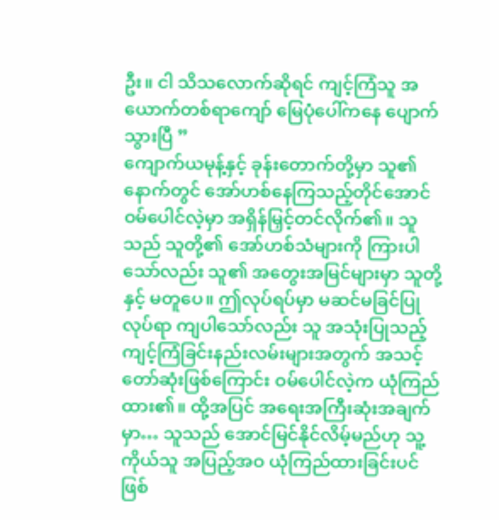ဦး။ ငါ သိသလောက်ဆိုရင် ကျင့်ကြံသူ အယောက်တစ်ရာကျော် မြေပုံပေါ်ကနေ ပျောက်သွားပြီ ”
ကျောက်ယမုန့်နှင့် ခုန်းတောက်တို့မှာ သူ၏နောက်တွင် အော်ဟစ်နေကြသည့်တိုင်အောင် ဝမ်ပေါင်လဲ့မှာ အရှိန်မြှင့်တင်လိုက်၏။ သူသည် သူတို့၏ အော်ဟစ်သံများကို ကြားပါသော်လည်း သူ၏ အတွေးအမြင်များမှာ သူတို့နှင့် မတူပေ။ ဤလုပ်ရပ်မှာ မဆင်မခြင်ပြုလုပ်ရာ ကျပါသော်လည်း သူ အသုံးပြုသည့် ကျင့်ကြံခြင်းနည်းလမ်းများအတွက် အသင့်တော်ဆုံးဖြစ်ကြောင်း ဝမ်ပေါင်လဲ့က ယုံကြည်ထား၏။ ထို့အပြင် အရေးအကြီးဆုံးအချက်မှာ… သူသည် အောင်မြင်နိုင်လိမ့်မည်ဟု သူ့ကိုယ်သူ အပြည့်အဝ ယုံကြည်ထားခြင်းပင်ဖြစ်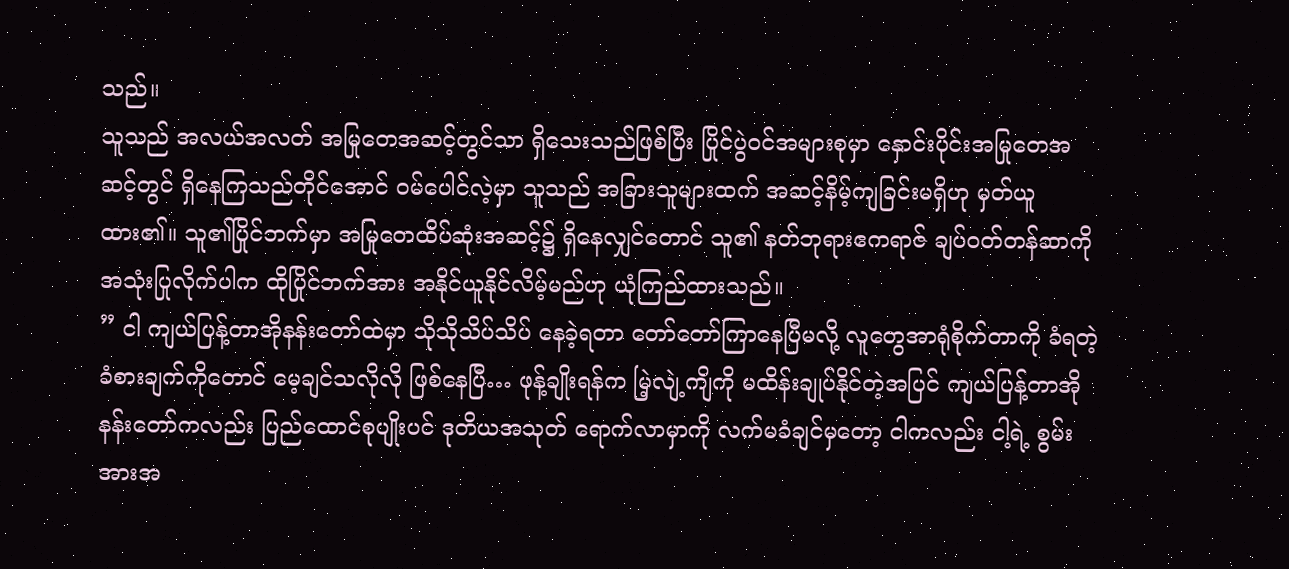သည်။
သူသည် အလယ်အလတ် အမြုတေအဆင့်တွင်သာ ရှိသေးသည်ဖြစ်ပြီး ပြိုင်ပွဲဝင်အများစုမှာ နှောင်းပိုင်းအမြုတေအဆင့်တွင် ရှိနေကြသည်တိုင်အောင် ဝမ်ပေါင်လဲ့မှာ သူသည် အခြားသူများထက် အဆင့်နိမ့်ကျခြင်းမရှိဟု မှတ်ယူထား၏။ သူ၏ပြိုင်ဘက်မှာ အမြုတေထိပ်ဆုံးအဆင့်၌ ရှိနေလျှင်တောင် သူ၏ နတ်ဘုရားဧကရာဇ် ချပ်ဝတ်တန်ဆာကို အသုံးပြုလိုက်ပါက ထိုပြိုင်ဘက်အား အနိုင်ယူနိုင်လိမ့်မည်ဟု ယုံကြည်ထားသည်။
” ငါ ကျယ်ပြန့်တာအိုနန်းတော်ထဲမှာ သိုသိုသိပ်သိပ် နေခဲ့ရတာ တော်တော်ကြာနေပြီမလို့ လူတွေအာရုံစိုက်တာကို ခံရတဲ့ ခံစားချက်ကိုတောင် မေ့ချင်သလိုလို ဖြစ်နေပြီ… ဖုန့်ချိုးရန်က မြဲ့လျဲ့ကျိကို မထိန်းချုပ်နိုင်တဲ့အပြင် ကျယ်ပြန့်တာအိုနန်းတော်ကလည်း ပြည်ထောင်စုပျိုးပင် ဒုတိယအသုတ် ရောက်လာမှာကို လက်မခံချင်မှတော့ ငါကလည်း ငါ့ရဲ့ စွမ်းအားအ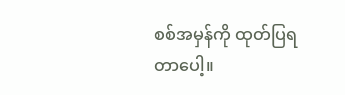စစ်အမှန်ကို ထုတ်ပြရတာပေါ့။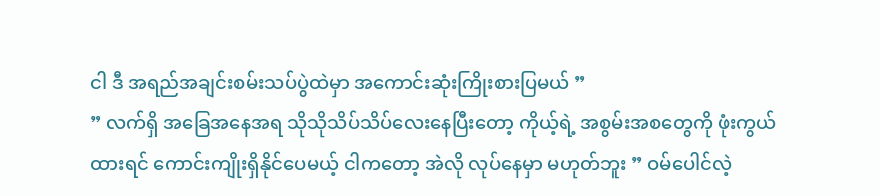ငါ ဒီ အရည်အချင်းစမ်းသပ်ပွဲထဲမှာ အကောင်းဆုံးကြိုးစားပြမယ် ”
” လက်ရှိ အခြေအနေအရ သိုသိုသိပ်သိပ်လေးနေပြီးတော့ ကိုယ့်ရဲ့ အစွမ်းအစတွေကို ဖုံးကွယ်ထားရင် ကောင်းကျိုးရှိနိုင်ပေမယ့် ငါကတော့ အဲလို လုပ်နေမှာ မဟုတ်ဘူး ” ဝမ်ပေါင်လဲ့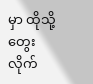မှာ ထိုသို့တွေးလိုက်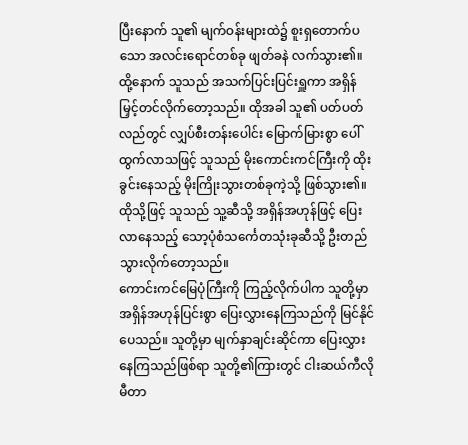ပြီးနောက် သူ၏ မျက်ဝန်းများထဲ၌ စူးရှတောက်ပသော အလင်းရောင်တစ်ခု ဖျတ်ခနဲ လက်သွား၏။ ထို့နောက် သူသည် အသက်ပြင်းပြင်းရှူကာ အရှိန်မြှင့်တင်လိုက်တော့သည်။ ထိုအခါ သူ၏ ပတ်ပတ်လည်တွင် လျှပ်စီးတန်းပေါင်း မြောက်မြားစွာ ပေါ်ထွက်လာသဖြင့် သူသည် မိုးကောင်းကင်ကြီးကို ထိုးခွင်းနေသည့် မိုးကြိုးသွားတစ်ခုကဲ့သို့ ဖြစ်သွား၏။ ထိုသို့ဖြင့် သူသည် သူ့ဆီသို့ အရှိန်အဟုန်ဖြင့် ပြေးလာနေသည့် သော့ပုံစံသင်္ကေတသုံးခုဆီသို့ ဦးတည်သွားလိုက်တော့သည်။
ကောင်းကင်မြေပုံကြီးကို ကြည့်လိုက်ပါက သူတို့မှာ အရှိန်အဟုန်ပြင်းစွာ ပြေးလွှားနေကြသည်ကို မြင်နိုင်ပေသည်။ သူတို့မှာ မျက်နှာချင်းဆိုင်ကာ ပြေးလွှားနေကြသည်ဖြစ်ရာ သူတို့၏ကြားတွင် ငါးဆယ်ကီလိုမီတာ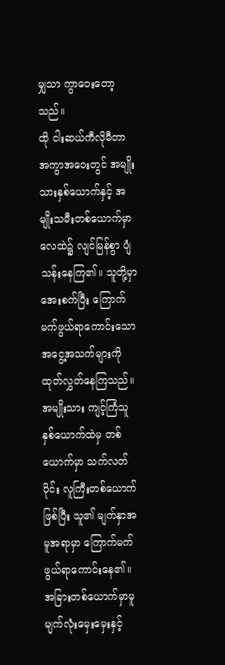မျှသာ ကွာဝေးတော့သည်။
ထို ငါးဆယ်ကီလိုမီတာ အကွာအဝေးတွင် အမျိုးသားနှစ်ယောက်နှင့် အမျိုးသမီးတစ်ယောက်မှာ လေထဲ၌ လျင်မြန်စွာ ပျံသန်းနေကြ၏။ သူတို့မှာ အေးစက်ပြီး ကြောက်မက်ဖွယ်ရာကောင်းသော အငွေ့အသက်များကို ထုတ်လွှတ်နေကြသည်။ အမျိုးသား ကျင့်ကြံသူနှစ်ယောက်ထဲမှ တစ်ယောက်မှာ သက်လတ်ပိုင်း လူကြီးတစ်ယောက်ဖြစ်ပြီး သူ၏ မျက်နှာအမူအရာမှာ ကြောက်မက်ဖွယ်ရာကောင်းနေ၏။ အခြားတစ်ယောက်မှာမူ မျက်လုံးမှေးမှေးနှင့်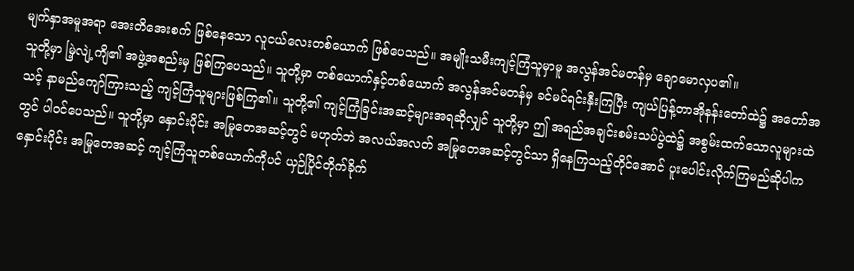မျက်နှာအမူအရာ အေးတိအေးစက် ဖြစ်နေသော လူငယ်လေးတစ်ယောက် ဖြစ်ပေသည်။ အမျိုးသမီးကျင့်ကြံသူမှာမူ အလွန်အင်မတန်မှ ချောမောလှပ၏။
သူတို့မှာ မြဲ့လျဲ့ကျိ၏ အဖွဲ့အစည်းမှ ဖြစ်ကြပေသည်။ သူတို့မှာ တစ်ယောက်နှင့်တစ်ယောက် အလွန်အင်မတန်မှ ခင်မင်ရင်းနှီးကြပြီး ကျယ်ပြန့်တာအိုနန်းတော်ထဲ၌ အတော်အသင့် နာမည်ကျော်ကြားသည့် ကျင့်ကြံသူများဖြစ်ကြ၏။ သူတို့၏ ကျင့်ကြံခြင်းအဆင့်များအရဆိုလျှင် သူတို့မှာ ဤ အရည်အချင်းစမ်းသပ်ပွဲထဲ၌ အစွမ်းထက်သောလူများထဲတွင် ပါဝင်ပေသည်။ သူတို့မှာ နှောင်းပိုင်း အမြုတေအဆင့်တွင် မဟုတ်ဘဲ အလယ်အလတ် အမြုတေအဆင့်တွင်သာ ရှိနေကြသည့်တိုင်အောင် ပူးပေါင်းလိုက်ကြမည်ဆိုပါက နှောင်းပိုင်း အမြုတေအဆင့် ကျင့်ကြံသူတစ်ယောက်ကိုပင် ယှဉ်ပြိုင်တိုက်ခိုက်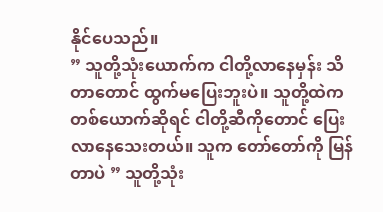နိုင်ပေသည်။
” သူတို့သုံးယောက်က ငါတို့လာနေမှန်း သိတာတောင် ထွက်မပြေးဘူးပဲ။ သူတို့ထဲက တစ်ယောက်ဆိုရင် ငါတို့ဆီကိုတောင် ပြေးလာနေသေးတယ်။ သူက တော်တော်ကို မြန်တာပဲ ” သူတို့သုံး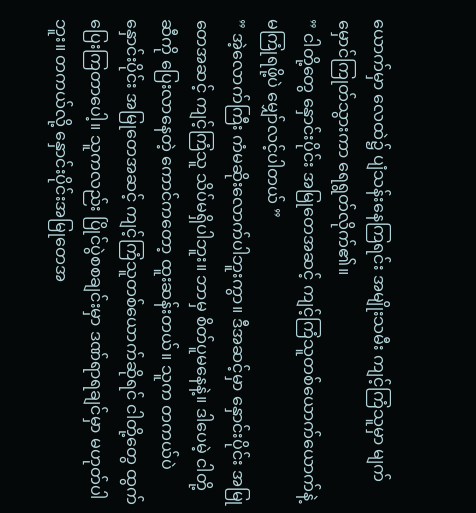ယောက်မှာ လေထဲ၌ ပျံသန်းနေကြရင်း အမျိုးသမီး ကျင့်ကြံသူမှာ မျက်မှောင်ကြုတ်သွားကာ ရေရွတ်လိုက်၏။
” ငါတို့တွေ နှောင်းပိုင်း အမြုတေအဆင့် ကျင့်ကြံသူတစ်ယောက်ယောက်နဲ့ မကြုံရဖို့ပဲ မျှော်လင့်ပါတယ် ”
” အဲ့လောက်ကြီး ကံမဆိုးလောက်ပါဘူးကွာ။ ဒီအဆင့်မှာ နှောင်းပိုင်း အမြုတေအဆင့် ကျင့်ကြံသူ သိပ်မရှိပါဘူး။ ဘာမှ စိတ်ပူမနေနဲ့။ ဒါပေမဲ့ ငါတို့ဆီကို ပြေးလာနေတဲ့ ကောင်ကတော့ ထူးဆန်းတယ်။ သူက တကယ်ပဲ နှောင်းပိုင်း အမြုတေအဆင့် ကျင့်ကြံသူတစ်ယောက်ဆိုရင် ငါတို့တွေ ထွက်ပြေးကြတာပေါ့။ သူကလည်း ပြိုင်ပွဲစစချင်းမှာ ဒဏ်ရာရချင်မှာ မဟုတ်ပါဘူး။ တကယ်လို့ နှောင်းပိုင်းအမြုတေအ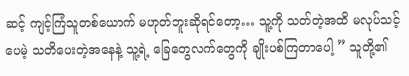ဆင့် ကျင့်ကြံသူတစ်ယောက် မဟုတ်ဘူးဆိုရင်တော့… သူ့ကို သတ်တဲ့အထိ မလုပ်သင့်ပေမဲ့ သတိပေးတဲ့အနေနဲ့ သူ့ရဲ့ ခြေတွေလက်တွေကို ချိုးပစ်ကြတာပေါ့ ” သူတို့၏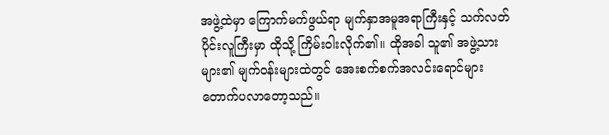အဖွဲ့ထဲမှာ ကြောက်မက်ဖွယ်ရာ မျက်နှာအမူအရာကြီးနှင့် သက်လတ်ပိုင်းလူကြီးမှာ ထိုသို့ ကြိမ်းဝါးလိုက်၏။ ထိုအခါ သူ၏ အဖွဲ့သားများ၏ မျက်ဝန်းများထဲတွင် အေးစက်စက်အလင်းရောင်များ တောက်ပလာတော့သည်။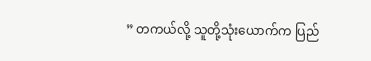” တကယ်လို့ သူတို့သုံးယောက်က ပြည်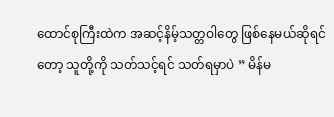ထောင်စုကြီးထဲက အဆင့်နိမ့်သတ္တဝါတွေ ဖြစ်နေမယ်ဆိုရင်တော့ သူတို့ကို သတ်သင့်ရင် သတ်ရမှာပဲ ” မိန်မ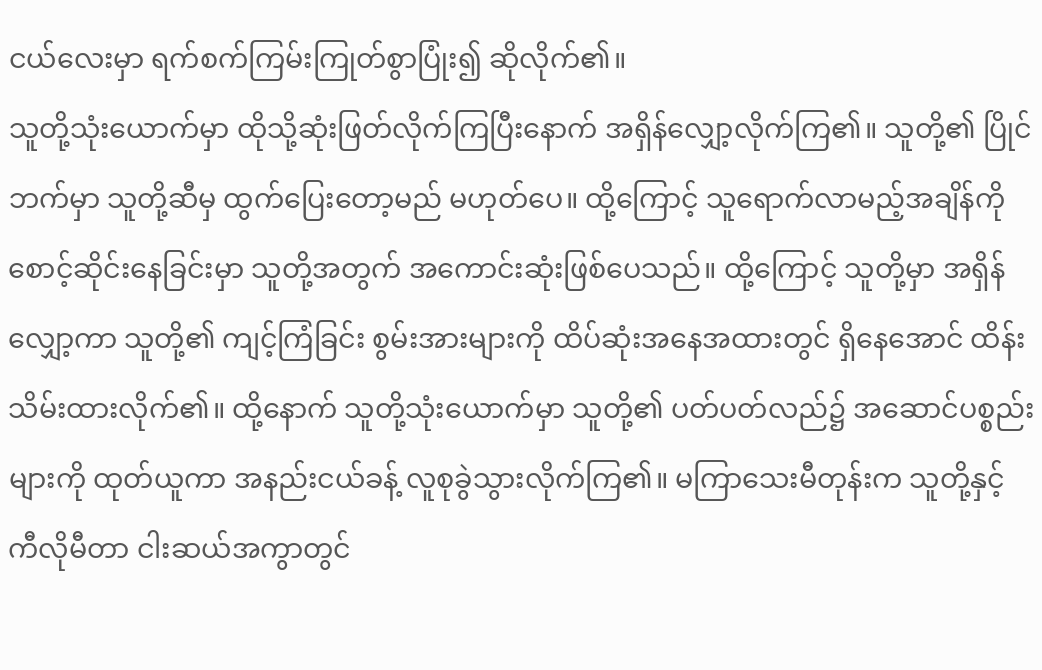ငယ်လေးမှာ ရက်စက်ကြမ်းကြုတ်စွာပြုံး၍ ဆိုလိုက်၏။
သူတို့သုံးယောက်မှာ ထိုသို့ဆုံးဖြတ်လိုက်ကြပြီးနောက် အရှိန်လျှော့လိုက်ကြ၏။ သူတို့၏ ပြိုင်ဘက်မှာ သူတို့ဆီမှ ထွက်ပြေးတော့မည် မဟုတ်ပေ။ ထို့ကြောင့် သူရောက်လာမည့်အချိန်ကို စောင့်ဆိုင်းနေခြင်းမှာ သူတို့အတွက် အကောင်းဆုံးဖြစ်ပေသည်။ ထို့ကြောင့် သူတို့မှာ အရှိန်လျှော့ကာ သူတို့၏ ကျင့်ကြံခြင်း စွမ်းအားများကို ထိပ်ဆုံးအနေအထားတွင် ရှိနေအောင် ထိန်းသိမ်းထားလိုက်၏။ ထို့နောက် သူတို့သုံးယောက်မှာ သူတို့၏ ပတ်ပတ်လည်၌ အဆောင်ပစ္စည်းများကို ထုတ်ယူကာ အနည်းငယ်ခန့် လူစုခွဲသွားလိုက်ကြ၏။ မကြာသေးမီတုန်းက သူတို့နှင့် ကီလိုမီတာ ငါးဆယ်အကွာတွင်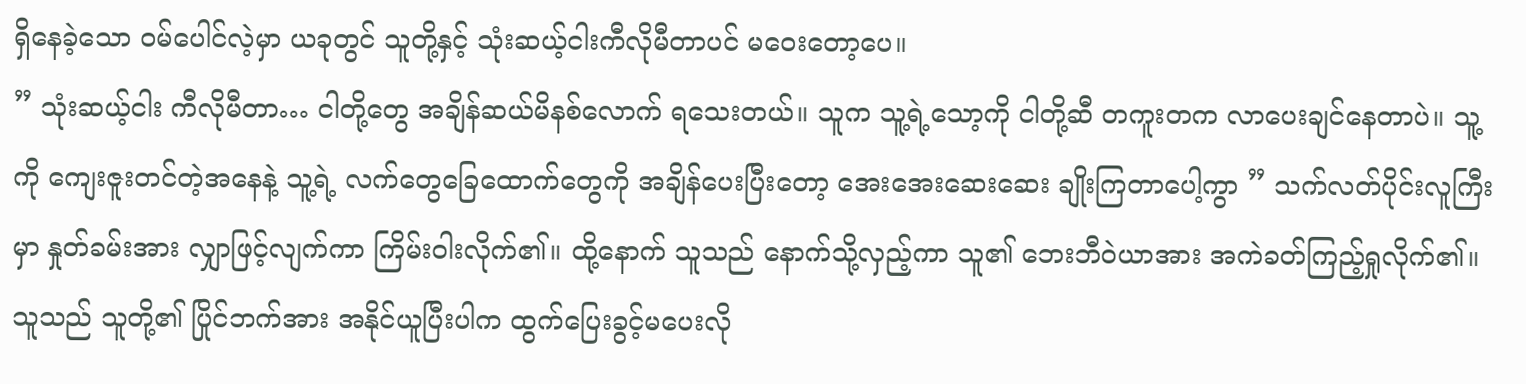ရှိနေခဲ့သော ဝမ်ပေါင်လဲ့မှာ ယခုတွင် သူတို့နှင့် သုံးဆယ့်ငါးကီလိုမီတာပင် မဝေးတော့ပေ။
” သုံးဆယ့်ငါး ကီလိုမီတာ… ငါတို့တွေ အချိန်ဆယ်မိနစ်လောက် ရသေးတယ်။ သူက သူ့ရဲ့သော့ကို ငါတို့ဆီ တကူးတက လာပေးချင်နေတာပဲ။ သူ့ကို ကျေးဇူးတင်တဲ့အနေနဲ့ သူ့ရဲ့ လက်တွေခြေထောက်တွေကို အချိန်ပေးပြီးတော့ အေးအေးဆေးဆေး ချိုးကြတာပေါ့ကွာ ” သက်လတ်ပိုင်းလူကြီးမှာ နှုတ်ခမ်းအား လျှာဖြင့်လျက်ကာ ကြိမ်းဝါးလိုက်၏။ ထို့နောက် သူသည် နောက်သို့လှည့်ကာ သူ၏ ဘေးဘီဝဲယာအား အကဲခတ်ကြည့်ရှုလိုက်၏။ သူသည် သူတို့၏ ပြိုင်ဘက်အား အနိုင်ယူပြီးပါက ထွက်ပြေးခွင့်မပေးလို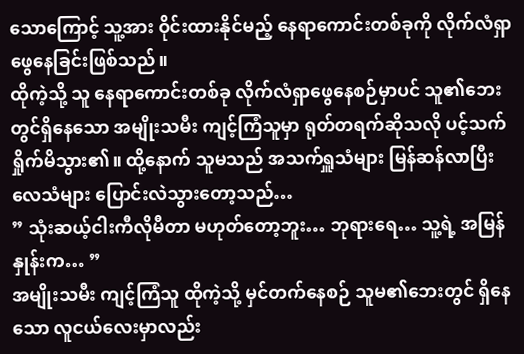သောကြောင့် သူ့အား ဝိုင်းထားနိုင်မည့် နေရာကောင်းတစ်ခုကို လိုက်လံရှာဖွေနေခြင်းဖြစ်သည်။
ထိုကဲ့သို့ သူ နေရာကောင်းတစ်ခု လိုက်လံရှာဖွေနေစဉ်မှာပင် သူ၏ဘေးတွင်ရှိနေသော အမျိုးသမီး ကျင့်ကြံသူမှာ ရုတ်တရက်ဆိုသလို ပင့်သက်ရှိုက်မိသွား၏။ ထို့နောက် သူမသည် အသက်ရှူသံများ မြန်ဆန်လာပြီး လေသံများ ပြောင်းလဲသွားတော့သည်…
” သုံးဆယ့်ငါးကီလိုမီတာ မဟုတ်တော့ဘူး… ဘုရားရေ… သူ့ရဲ့ အမြန်နှုန်းက… ”
အမျိုးသမီး ကျင့်ကြံသူ ထိုကဲ့သို့ မှင်တက်နေစဉ် သူမ၏ဘေးတွင် ရှိနေသော လူငယ်လေးမှာလည်း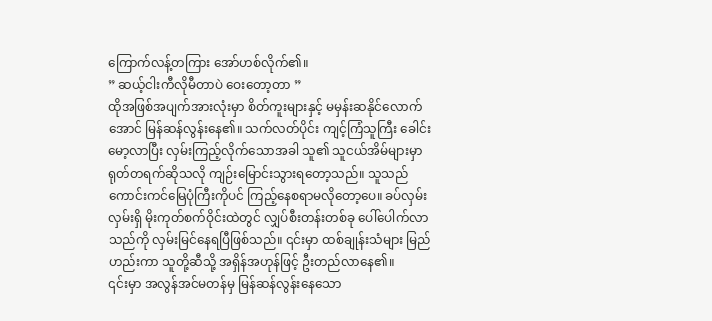ကြောက်လန့်တကြား အော်ဟစ်လိုက်၏။
” ဆယ့်ငါးကီလိုမီတာပဲ ဝေးတော့တာ ”
ထိုအဖြစ်အပျက်အားလုံးမှာ စိတ်ကူးများနှင့် မမှန်းဆနိုင်လောက်အောင် မြန်ဆန်လွန်းနေ၏။ သက်လတ်ပိုင်း ကျင့်ကြံသူကြီး ခေါင်းမော့လာပြီး လှမ်းကြည့်လိုက်သောအခါ သူ၏ သူငယ်အိမ်များမှာ ရုတ်တရက်ဆိုသလို ကျဉ်းမြောင်းသွားရတော့သည်။ သူသည် ကောင်းကင်မြေပုံကြီးကိုပင် ကြည့်နေစရာမလိုတော့ပေ။ ခပ်လှမ်းလှမ်းရှိ မိုးကုတ်စက်ဝိုင်းထဲတွင် လျှပ်စီးတန်းတစ်ခု ပေါ်ပေါက်လာသည်ကို လှမ်းမြင်နေရပြီဖြစ်သည်။ ၎င်းမှာ ထစ်ချုန်းသံများ မြည်ဟည်းကာ သူတို့ဆီသို့ အရှိန်အဟုန်ဖြင့် ဦးတည်လာနေ၏။
၎င်းမှာ အလွန်အင်မတန်မှ မြန်ဆန်လွန်းနေသော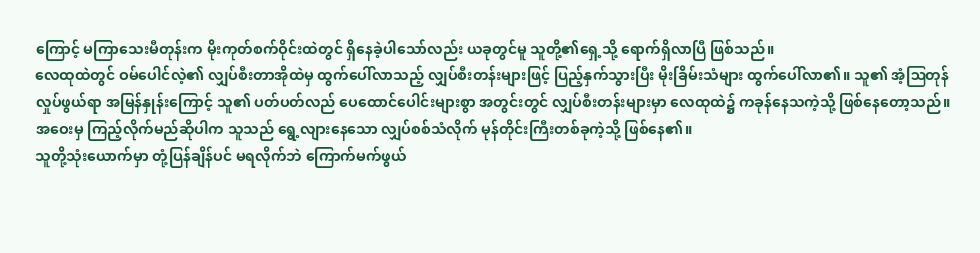ကြောင့် မကြာသေးမီတုန်းက မိုးကုတ်စက်ဝိုင်းထဲတွင် ရှိနေခဲ့ပါသော်လည်း ယခုတွင်မူ သူတို့၏ရှေ့သို့ ရောက်ရှိလာပြီ ဖြစ်သည်။
လေထုထဲတွင် ဝမ်ပေါင်လဲ့၏ လျှပ်စီးတာအိုထဲမှ ထွက်ပေါ်လာသည့် လျှပ်စီးတန်းများဖြင့် ပြည့်နှက်သွားပြီး မိုးခြိမ်းသံများ ထွက်ပေါ်လာ၏။ သူ၏ အံ့ဩတုန်လှုပ်ဖွယ်ရာ အမြန်နှုန်းကြောင့် သူ၏ ပတ်ပတ်လည် ပေထောင်ပေါင်းများစွာ အတွင်းတွင် လျှပ်စီးတန်းများမှာ လေထုထဲ၌ ကခုန်နေသကဲ့သို့ ဖြစ်နေတော့သည်။ အဝေးမှ ကြည့်လိုက်မည်ဆိုပါက သူသည် ရွေ့လျားနေသော လျှပ်စစ်သံလိုက် မုန်တိုင်းကြီးတစ်ခုကဲ့သို့ ဖြစ်နေ၏။
သူတို့သုံးယောက်မှာ တုံ့ပြန်ချိန်ပင် မရလိုက်ဘဲ ကြောက်မက်ဖွယ်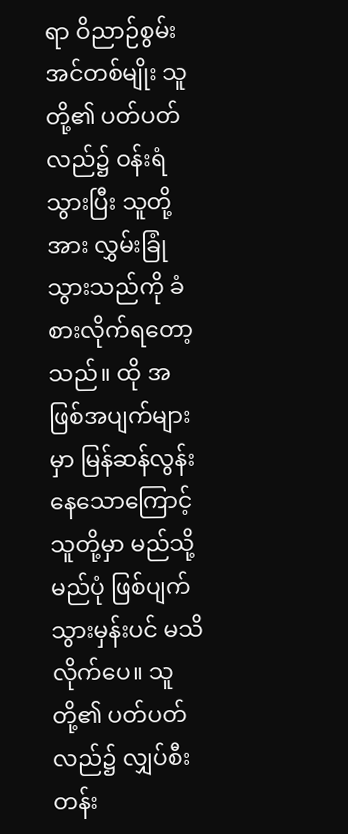ရာ ဝိညာဉ်စွမ်းအင်တစ်မျိုး သူတို့၏ ပတ်ပတ်လည်၌ ဝန်းရံသွားပြီး သူတို့အား လွှမ်းခြုံသွားသည်ကို ခံစားလိုက်ရတော့သည်။ ထို အဖြစ်အပျက်များမှာ မြန်ဆန်လွန်းနေသောကြောင့် သူတို့မှာ မည်သို့မည်ပုံ ဖြစ်ပျက်သွားမှန်းပင် မသိလိုက်ပေ။ သူတို့၏ ပတ်ပတ်လည်၌ လျှပ်စီးတန်း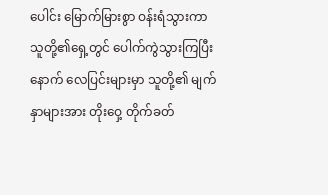ပေါင်း မြောက်မြားစွာ ဝန်းရံသွားကာ သူတို့၏ရှေ့တွင် ပေါက်ကွဲသွားကြပြီးနောက် လေပြင်းများမှာ သူတို့၏ မျက်နှာများအား တိုးဝှေ့ တိုက်ခတ်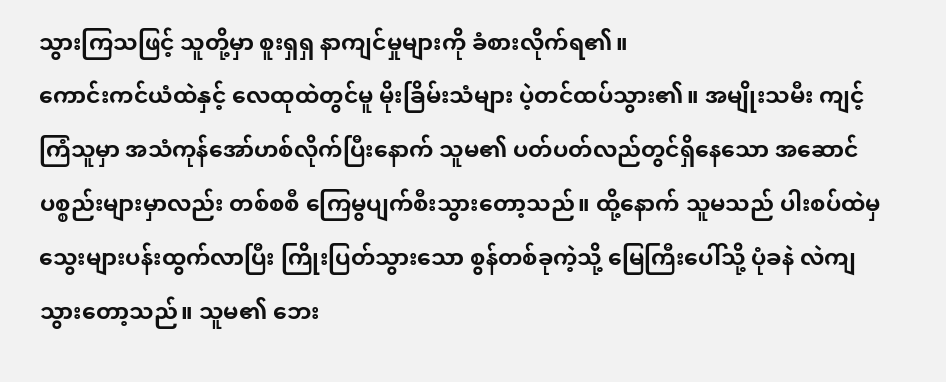သွားကြသဖြင့် သူတို့မှာ စူးရှရှ နာကျင်မှုများကို ခံစားလိုက်ရ၏။
ကောင်းကင်ယံထဲနှင့် လေထုထဲတွင်မူ မိုးခြိမ်းသံများ ပဲ့တင်ထပ်သွား၏။ အမျိုးသမီး ကျင့်ကြံသူမှာ အသံကုန်အော်ဟစ်လိုက်ပြီးနောက် သူမ၏ ပတ်ပတ်လည်တွင်ရှိနေသော အဆောင်ပစ္စည်းများမှာလည်း တစ်စစီ ကြေမွပျက်စီးသွားတော့သည်။ ထို့နောက် သူမသည် ပါးစပ်ထဲမှ သွေးများပန်းထွက်လာပြီး ကြိုးပြတ်သွားသော စွန်တစ်ခုကဲ့သို့ မြေကြီးပေါ်သို့ ပုံခနဲ လဲကျသွားတော့သည်။ သူမ၏ ဘေး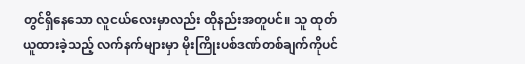တွင်ရှိနေသော လူငယ်လေးမှာလည်း ထိုနည်းအတူပင်။ သူ ထုတ်ယူထားခဲ့သည့် လက်နက်များမှာ မိုးကြိုးပစ်ဒဏ်တစ်ချက်ကိုပင်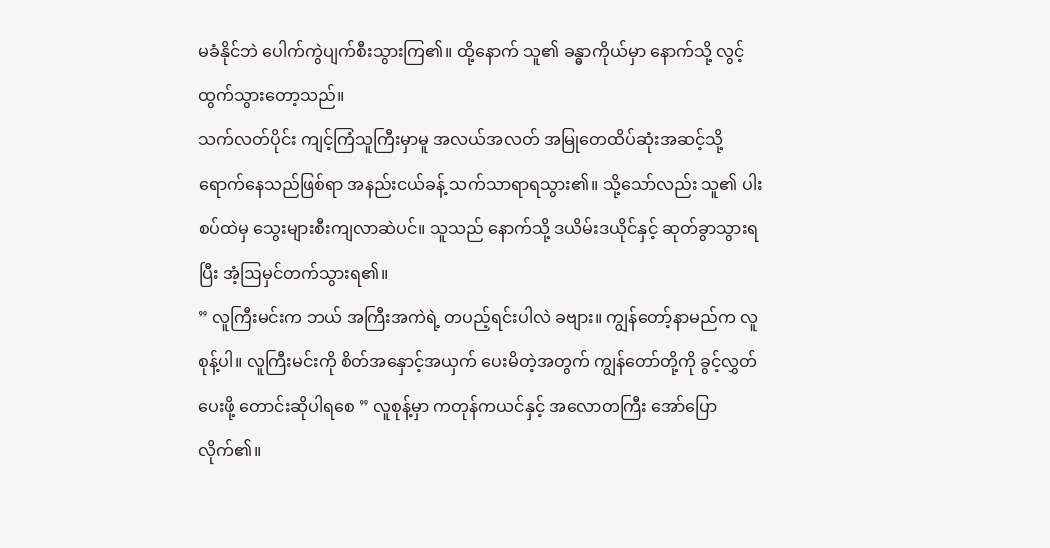မခံနိုင်ဘဲ ပေါက်ကွဲပျက်စီးသွားကြ၏။ ထို့နောက် သူ၏ ခန္ဓာကိုယ်မှာ နောက်သို့ လွင့်ထွက်သွားတော့သည်။
သက်လတ်ပိုင်း ကျင့်ကြံသူကြီးမှာမူ အလယ်အလတ် အမြုတေထိပ်ဆုံးအဆင့်သို့ ရောက်နေသည်ဖြစ်ရာ အနည်းငယ်ခန့် သက်သာရာရသွား၏။ သို့သော်လည်း သူ၏ ပါးစပ်ထဲမှ သွေးများစီးကျလာဆဲပင်။ သူသည် နောက်သို့ ဒယိမ်းဒယိုင်နှင့် ဆုတ်ခွာသွားရပြီး အံ့ဩမှင်တက်သွားရ၏။
” လူကြီးမင်းက ဘယ် အကြီးအကဲရဲ့ တပည့်ရင်းပါလဲ ခဗျား။ ကျွန်တော့်နာမည်က လူစုန့်ပါ။ လူကြီးမင်းကို စိတ်အနှောင့်အယှက် ပေးမိတဲ့အတွက် ကျွန်တော်တို့ကို ခွင့်လွှတ်ပေးဖို့ တောင်းဆိုပါရစေ ” လူစုန့်မှာ ကတုန်ကယင်နှင့် အလောတကြီး အော်ပြောလိုက်၏။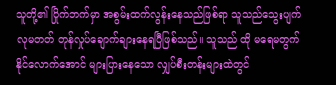သူတို့၏ ပြိုက်ဘက်မှာ အစွမ်းထက်လွန်းနေသည်ဖြစ်ရာ သူသည်သွေးပျက်လုမတတ် တုန်လှုပ်ချောက်ချားနေရပြီဖြစ်သည်။ သူသည် ထို မရေမတွက်နိုင်လောက်အောင် များပြားနေသော လျှပ်စီးတန်းများထဲတွင်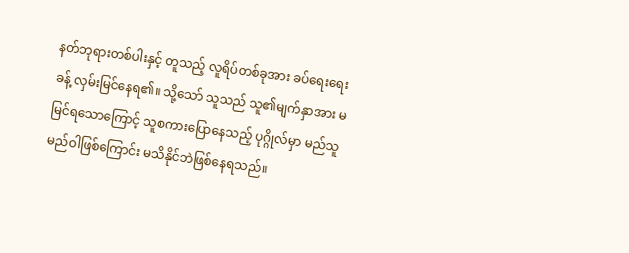နတ်ဘုရားတစ်ပါးနှင့် တူသည့် လူရိပ်တစ်ခုအား ခပ်ရေးရေးခန့် လှမ်းမြင်နေရ၏။ သို့သော် သူသည် သူ၏မျက်နှာအား မမြင်ရသောကြောင့် သူစကားပြောနေသည့် ပုဂ္ဂိုလ်မှာ မည်သူမည်ဝါဖြစ်ကြောင်း မသိနိုင်ဘဲဖြစ်နေရသည်။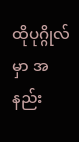ထိုပုဂ္ဂိုလ်မှာ အနည်း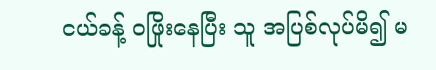ငယ်ခန့် ဝဖြိုးနေပြီး သူ အပြစ်လုပ်မိ၍ မ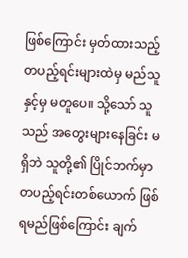ဖြစ်ကြောင်း မှတ်ထားသည့် တပည့်ရင်းများထဲမှ မည်သူနှင့်မှ မတူပေ။ သို့သော် သူသည် အတွေးများနေခြင်း မရှိဘဲ သူတို့၏ ပြိုင်ဘက်မှာ တပည့်ရင်းတစ်ယောက် ဖြစ်ရမည်ဖြစ်ကြောင်း ချက်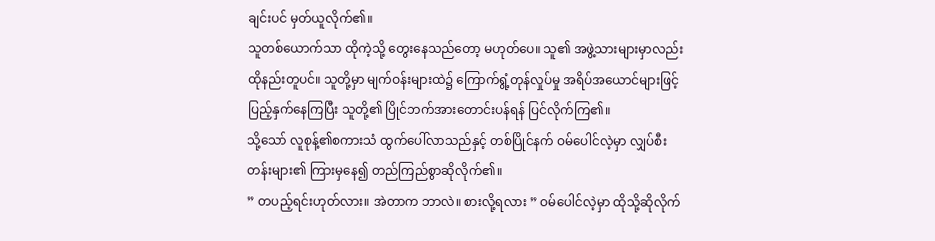ချင်းပင် မှတ်ယူလိုက်၏။
သူတစ်ယောက်သာ ထိုကဲ့သို့ တွေးနေသည်တော့ မဟုတ်ပေ။ သူ၏ အဖွဲ့သားများမှာလည်း ထိုနည်းတူပင်။ သူတို့မှာ မျက်ဝန်းများထဲ၌ ကြောက်ရွံ့တုန်လှုပ်မှု အရိပ်အယောင်များဖြင့် ပြည့်နှက်နေကြပြီး သူတို့၏ ပြိုင်ဘက်အားတောင်းပန်ရန် ပြင်လိုက်ကြ၏။
သို့သော် လူစုန့်၏စကားသံ ထွက်ပေါ်လာသည်နှင့် တစ်ပြိုင်နက် ဝမ်ပေါင်လဲ့မှာ လျှပ်စီးတန်းများ၏ ကြားမှနေ၍ တည်ကြည်စွာဆိုလိုက်၏။
” တပည့်ရင်းဟုတ်လား။ အဲတာက ဘာလဲ။ စားလို့ရလား ” ဝမ်ပေါင်လဲ့မှာ ထိုသို့ဆိုလိုက်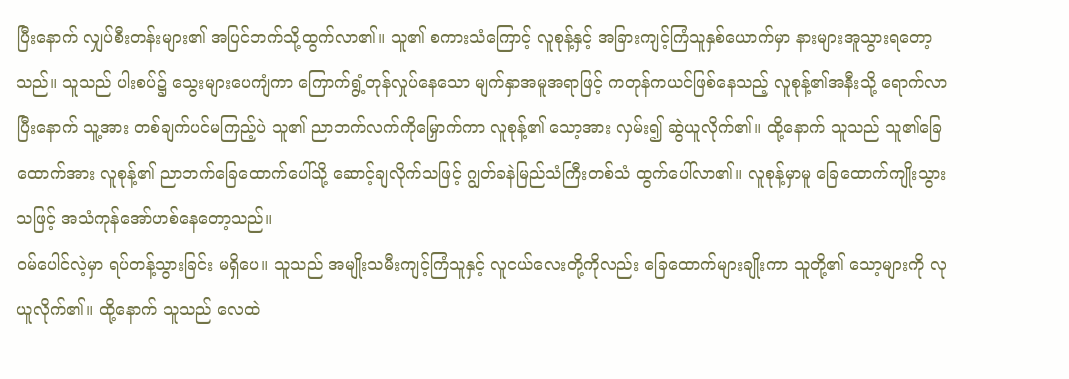ပြီးနောက် လျှပ်စီးတန်းများ၏ အပြင်ဘက်သို့ထွက်လာ၏။ သူ၏ စကားသံကြောင့် လူစုန့်နှင့် အခြားကျင့်ကြံသူနှစ်ယောက်မှာ နားများအူသွားရတော့သည်။ သူသည် ပါးစပ်၌ သွေးများပေကျံကာ ကြောက်ရွံ့တုန်လှုပ်နေသော မျက်နှာအမူအရာဖြင့် ကတုန်ကယင်ဖြစ်နေသည့် လူစုန့်၏အနီးသို့ ရောက်လာပြီးနောက် သူ့အား တစ်ချက်ပင်မကြည့်ပဲ သူ၏ ညာဘက်လက်ကိုမြှောက်ကာ လူစုန့်၏ သော့အား လှမ်း၍ ဆွဲယူလိုက်၏။ ထို့နောက် သူသည် သူ၏ခြေထောက်အား လူစုန့်၏ ညာဘက်ခြေထောက်ပေါ်သို့ ဆောင့်ချလိုက်သဖြင့် ဂျွတ်ခနဲမြည်သံကြီးတစ်သံ ထွက်ပေါ်လာ၏။ လူစုန့်မှာမူ ခြေထောက်ကျိုးသွားသဖြင့် အသံကုန်အော်ဟစ်နေတော့သည်။
ဝမ်ပေါင်လဲ့မှာ ရပ်တန့်သွားခြင်း မရှိပေ။ သူသည် အမျိုးသမီးကျင့်ကြံသူနှင့် လူငယ်လေးတို့ကိုလည်း ခြေထောက်များချိုးကာ သူတို့၏ သော့များကို လုယူလိုက်၏။ ထို့နောက် သူသည် လေထဲ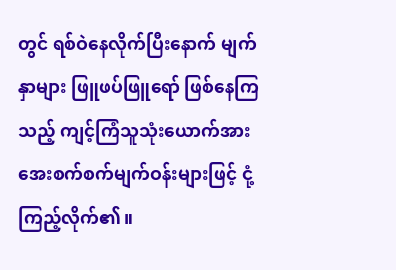တွင် ရစ်ဝဲနေလိုက်ပြီးနောက် မျက်နှာများ ဖြူဖပ်ဖြူရော် ဖြစ်နေကြသည့် ကျင့်ကြံသူသုံးယောက်အား အေးစက်စက်မျက်ဝန်းများဖြင့် ငုံ့ကြည့်လိုက်၏။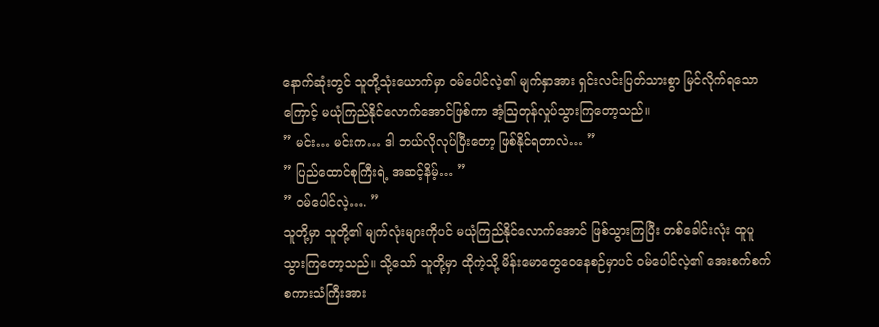နောက်ဆုံးတွင် သူတို့သုံးယောက်မှာ ဝမ်ပေါင်လဲ့၏ မျက်နှာအား ရှင်းလင်းပြတ်သားစွာ မြင်လိုက်ရသောကြောင့် မယုံကြည်နိုင်လောက်အောင်ဖြစ်ကာ အံ့ဩတုန်လှုပ်သွားကြတော့သည်။
” မင်း… မင်းက… ဒါ ဘယ်လိုလုပ်ပြီးတော့ ဖြစ်နိုင်ရတာလဲ… ”
” ပြည်ထောင်စုကြီးရဲ့ အဆင့်နိမ့်… ”
” ဝမ်ပေါင်လဲ့…. ”
သူတို့မှာ သူတို့၏ မျက်လုံးများကိုပင် မယုံကြည်နိုင်လောက်အောင် ဖြစ်သွားကြပြီး တစ်ခေါင်းလုံး ထူပူသွားကြတော့သည်။ သို့သော် သူတို့မှာ ထိုကဲ့သို့ မိန်းမောတွေဝေနေစဉ်မှာပင် ဝမ်ပေါင်လဲ့၏ အေးစက်စက် စကားသံကြီးအား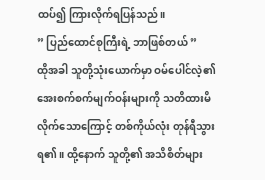ထပ်၍ ကြားလိုက်ရပြန်သည်။
” ပြည်ထောင်စုကြီးရဲ့ ဘာဖြစ်တယ် ”
ထိုအခါ သူတို့သုံးယောက်မှာ ဝမ်ပေါင်လဲ့၏ အေးစက်စက်မျက်ဝန်းများကို သတိထားမိလိုက်သောကြောင့် တစ်ကိုယ်လုံး တုန်ရီသွားရ၏။ ထို့နောက် သူတို့၏ အသိစိတ်များ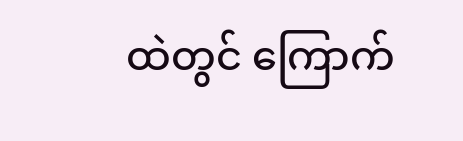ထဲတွင် ကြောက်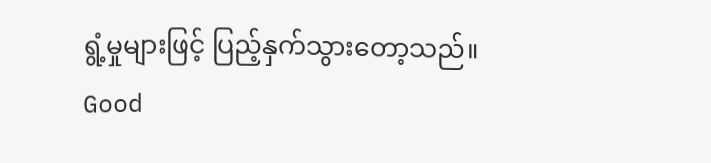ရွံ့မှုများဖြင့် ပြည့်နှက်သွားတော့သည်။
Good